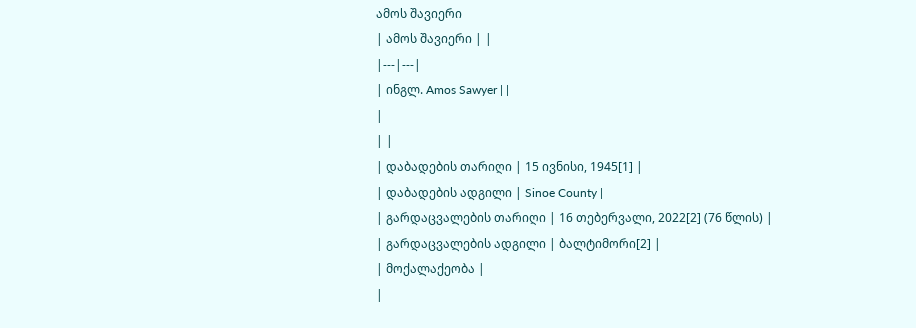ამოს შავიერი
| ამოს შავიერი | |
|---|---|
| ინგლ. Amos Sawyer | |
|
| |
| დაბადების თარიღი | 15 ივნისი, 1945[1] |
| დაბადების ადგილი | Sinoe County |
| გარდაცვალების თარიღი | 16 თებერვალი, 2022[2] (76 წლის) |
| გარდაცვალების ადგილი | ბალტიმორი[2] |
| მოქალაქეობა |
|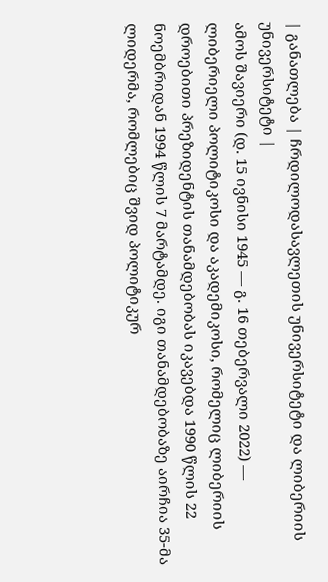| განათლება | ჩრდილოდასავლეთის უნივერსიტეტი და ლიბერიის უნივერსიტეტი |
ამოს შავიერი (დ. 15 ივნისი 1945 — გ. 16 თებერვალი 2022) — ლიბერიელი პოლიტიკოსი და აკადემიკოსი, რომელიც ლიბერიის დროებითი პრეზიდენტის თანამდებობას იკავებდა 1990 წლის 22 ნოემბრიდან 1994 წლის 7 მარტამდე. იგი თანამდებობაზე აირჩია 35-მა ლიდერმა, რომლებიც შვიდ პოლიტიკურ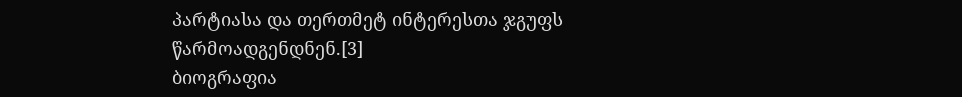პარტიასა და თერთმეტ ინტერესთა ჯგუფს წარმოადგენდნენ.[3]
ბიოგრაფია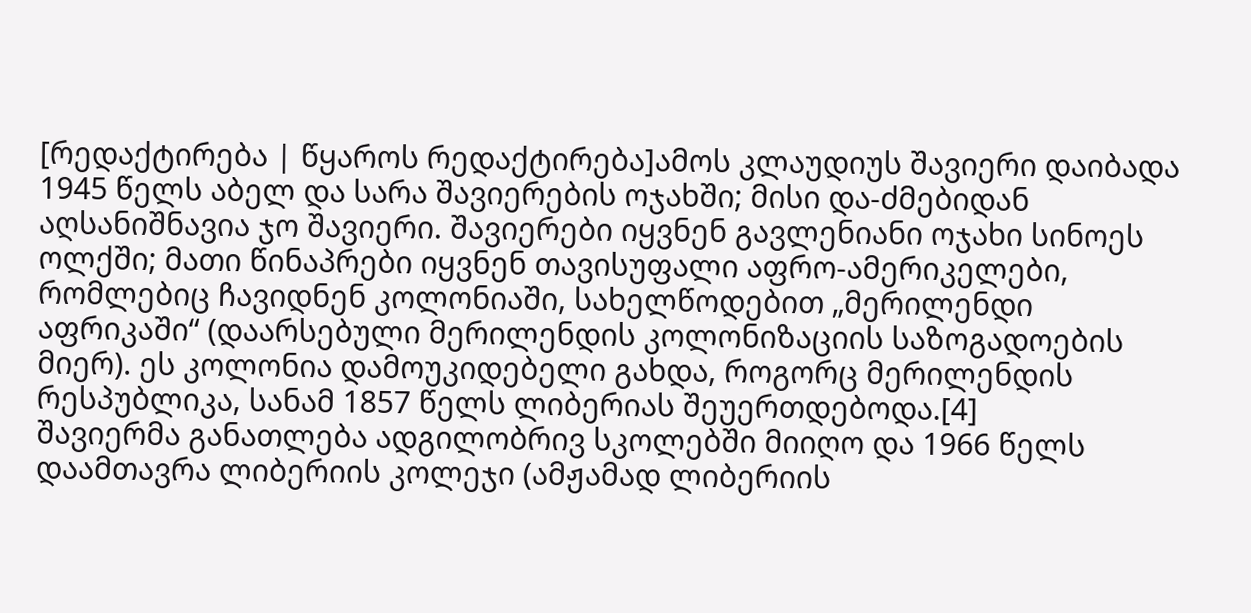[რედაქტირება | წყაროს რედაქტირება]ამოს კლაუდიუს შავიერი დაიბადა 1945 წელს აბელ და სარა შავიერების ოჯახში; მისი და-ძმებიდან აღსანიშნავია ჯო შავიერი. შავიერები იყვნენ გავლენიანი ოჯახი სინოეს ოლქში; მათი წინაპრები იყვნენ თავისუფალი აფრო-ამერიკელები, რომლებიც ჩავიდნენ კოლონიაში, სახელწოდებით „მერილენდი აფრიკაში“ (დაარსებული მერილენდის კოლონიზაციის საზოგადოების მიერ). ეს კოლონია დამოუკიდებელი გახდა, როგორც მერილენდის რესპუბლიკა, სანამ 1857 წელს ლიბერიას შეუერთდებოდა.[4]
შავიერმა განათლება ადგილობრივ სკოლებში მიიღო და 1966 წელს დაამთავრა ლიბერიის კოლეჯი (ამჟამად ლიბერიის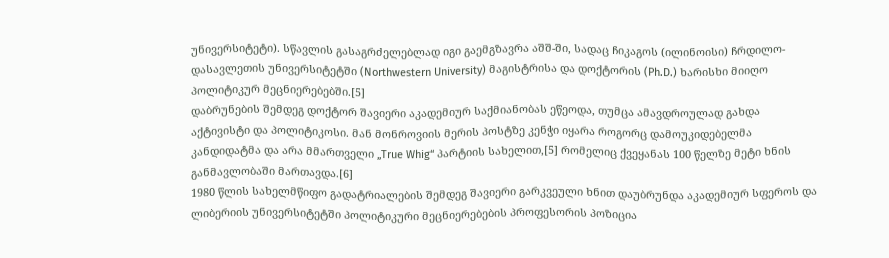უნივერსიტეტი). სწავლის გასაგრძელებლად იგი გაემგზავრა აშშ-ში, სადაც ჩიკაგოს (ილინოისი) ჩრდილო-დასავლეთის უნივერსიტეტში (Northwestern University) მაგისტრისა და დოქტორის (Ph.D.) ხარისხი მიიღო პოლიტიკურ მეცნიერებებში.[5]
დაბრუნების შემდეგ დოქტორ შავიერი აკადემიურ საქმიანობას ეწეოდა, თუმცა ამავდროულად გახდა აქტივისტი და პოლიტიკოსი. მან მონროვიის მერის პოსტზე კენჭი იყარა როგორც დამოუკიდებელმა კანდიდატმა და არა მმართველი „True Whig“ პარტიის სახელით,[5] რომელიც ქვეყანას 100 წელზე მეტი ხნის განმავლობაში მართავდა.[6]
1980 წლის სახელმწიფო გადატრიალების შემდეგ შავიერი გარკვეული ხნით დაუბრუნდა აკადემიურ სფეროს და ლიბერიის უნივერსიტეტში პოლიტიკური მეცნიერებების პროფესორის პოზიცია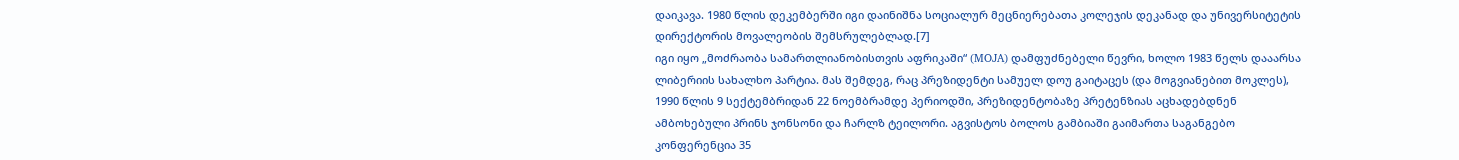დაიკავა. 1980 წლის დეკემბერში იგი დაინიშნა სოციალურ მეცნიერებათა კოლეჯის დეკანად და უნივერსიტეტის დირექტორის მოვალეობის შემსრულებლად.[7]
იგი იყო „მოძრაობა სამართლიანობისთვის აფრიკაში“ (MOJA) დამფუძნებელი წევრი, ხოლო 1983 წელს დააარსა ლიბერიის სახალხო პარტია. მას შემდეგ, რაც პრეზიდენტი სამუელ დოუ გაიტაცეს (და მოგვიანებით მოკლეს), 1990 წლის 9 სექტემბრიდან 22 ნოემბრამდე პერიოდში, პრეზიდენტობაზე პრეტენზიას აცხადებდნენ ამბოხებული პრინს ჯონსონი და ჩარლზ ტეილორი. აგვისტოს ბოლოს გამბიაში გაიმართა საგანგებო კონფერენცია 35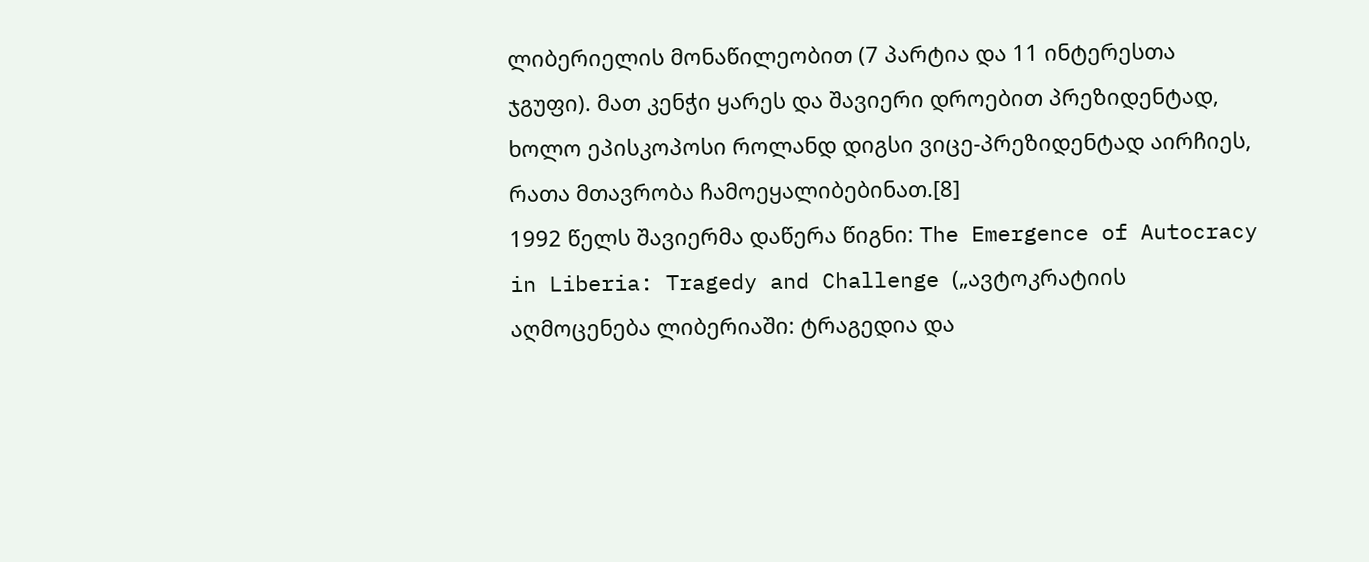ლიბერიელის მონაწილეობით (7 პარტია და 11 ინტერესთა ჯგუფი). მათ კენჭი ყარეს და შავიერი დროებით პრეზიდენტად, ხოლო ეპისკოპოსი როლანდ დიგსი ვიცე-პრეზიდენტად აირჩიეს, რათა მთავრობა ჩამოეყალიბებინათ.[8]
1992 წელს შავიერმა დაწერა წიგნი: The Emergence of Autocracy in Liberia: Tragedy and Challenge („ავტოკრატიის აღმოცენება ლიბერიაში: ტრაგედია და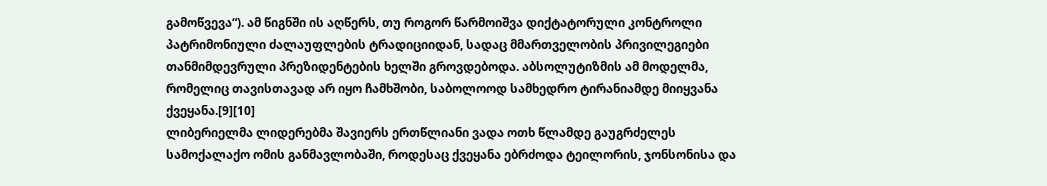გამოწვევა“). ამ წიგნში ის აღწერს, თუ როგორ წარმოიშვა დიქტატორული კონტროლი პატრიმონიული ძალაუფლების ტრადიციიდან, სადაც მმართველობის პრივილეგიები თანმიმდევრული პრეზიდენტების ხელში გროვდებოდა. აბსოლუტიზმის ამ მოდელმა, რომელიც თავისთავად არ იყო ჩამხშობი, საბოლოოდ სამხედრო ტირანიამდე მიიყვანა ქვეყანა.[9][10]
ლიბერიელმა ლიდერებმა შავიერს ერთწლიანი ვადა ოთხ წლამდე გაუგრძელეს სამოქალაქო ომის განმავლობაში, როდესაც ქვეყანა ებრძოდა ტეილორის, ჯონსონისა და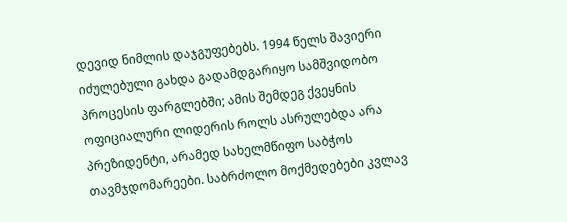დევიდ ნიმლის დაჯგუფებებს. 1994 წელს შავიერი იძულებული გახდა გადამდგარიყო სამშვიდობო პროცესის ფარგლებში; ამის შემდეგ ქვეყნის ოფიციალური ლიდერის როლს ასრულებდა არა პრეზიდენტი, არამედ სახელმწიფო საბჭოს თავმჯდომარეები. საბრძოლო მოქმედებები კვლავ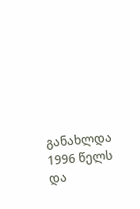განახლდა 1996 წელს და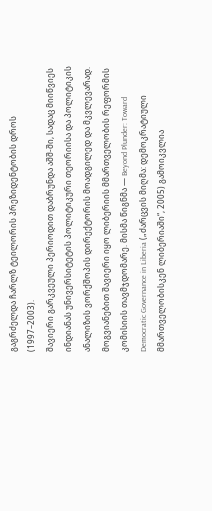გაგრძელდა ჩარლზ ტეილორის პრეზიდენტობის დროს (1997–2003).
შავიერი გარკვეული პერიოდით დაბრუნდა აშშ-ში, სადაც მიიწვიეს ინდიანას უნივერსიტეტის პოლიტიკური თეორიისა და პოლიტიკის ანალიზის ვორქშოპის დირექტორის მოადგილედ და მკვლევარად.
მოგვიანებით შავიერი იყო ლიბერიის მმართველობის რეფორმის კომისიის თავმჯდომარე. მისმა წიგნმა — Beyond Plunder: Toward Democratic Governance in Liberia („ძარცვის მიღმა: დემოკრატიული მმართველობისკენ ლიბერიაში“, 2005) გამოიკვლია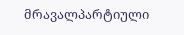მრავალპარტიული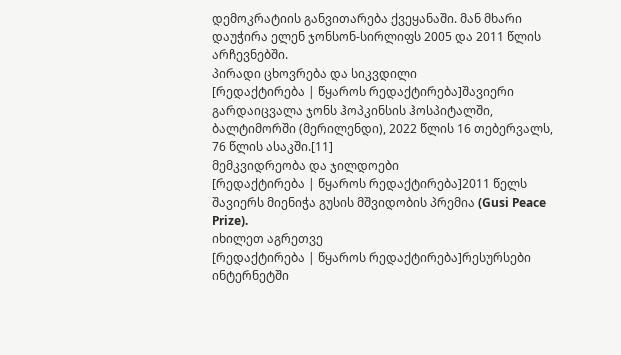დემოკრატიის განვითარება ქვეყანაში. მან მხარი დაუჭირა ელენ ჯონსონ-სირლიფს 2005 და 2011 წლის არჩევნებში.
პირადი ცხოვრება და სიკვდილი
[რედაქტირება | წყაროს რედაქტირება]შავიერი გარდაიცვალა ჯონს ჰოპკინსის ჰოსპიტალში, ბალტიმორში (მერილენდი), 2022 წლის 16 თებერვალს, 76 წლის ასაკში.[11]
მემკვიდრეობა და ჯილდოები
[რედაქტირება | წყაროს რედაქტირება]2011 წელს შავიერს მიენიჭა გუსის მშვიდობის პრემია (Gusi Peace Prize).
იხილეთ აგრეთვე
[რედაქტირება | წყაროს რედაქტირება]რესურსები ინტერნეტში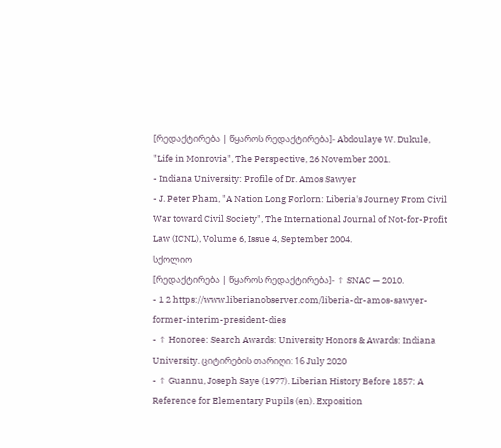[რედაქტირება | წყაროს რედაქტირება]- Abdoulaye W. Dukule, "Life in Monrovia", The Perspective, 26 November 2001.
- Indiana University: Profile of Dr. Amos Sawyer
- J. Peter Pham, "A Nation Long Forlorn: Liberia's Journey From Civil War toward Civil Society", The International Journal of Not-for-Profit Law (ICNL), Volume 6, Issue 4, September 2004.
სქოლიო
[რედაქტირება | წყაროს რედაქტირება]- ↑ SNAC — 2010.
- 1 2 https://www.liberianobserver.com/liberia-dr-amos-sawyer-former-interim-president-dies
- ↑ Honoree: Search Awards: University Honors & Awards: Indiana University. ციტირების თარიღი: 16 July 2020
- ↑ Guannu, Joseph Saye (1977). Liberian History Before 1857: A Reference for Elementary Pupils (en). Exposition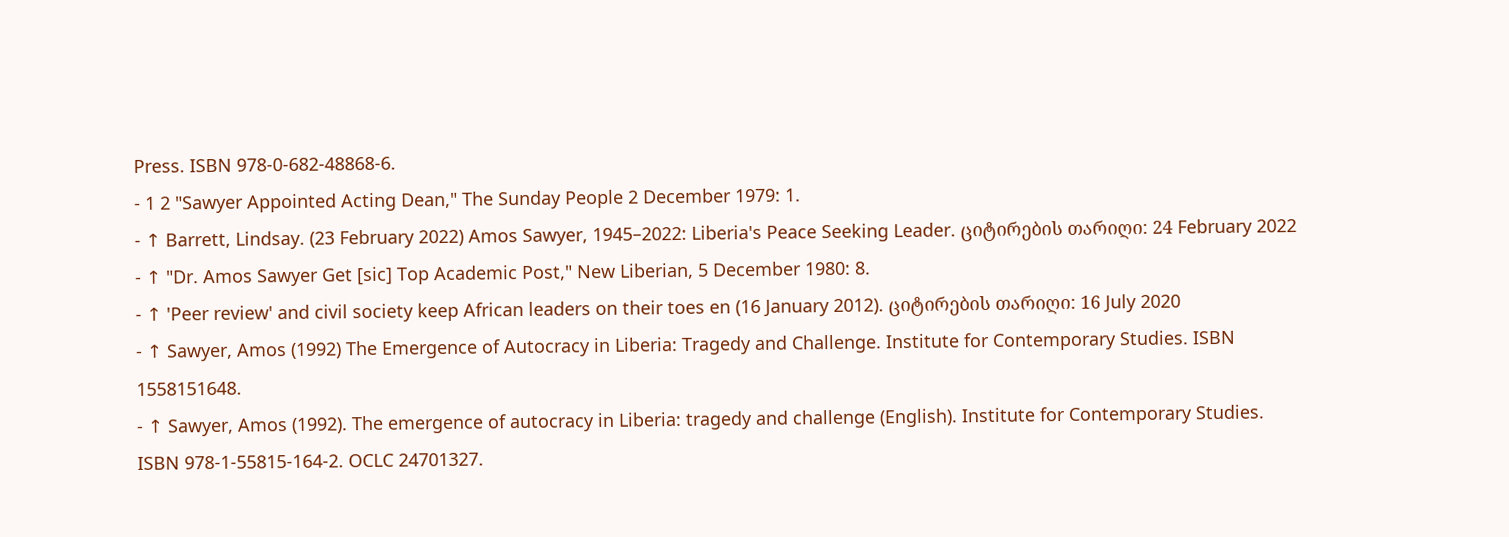Press. ISBN 978-0-682-48868-6.
- 1 2 "Sawyer Appointed Acting Dean," The Sunday People 2 December 1979: 1.
- ↑ Barrett, Lindsay. (23 February 2022) Amos Sawyer, 1945–2022: Liberia's Peace Seeking Leader. ციტირების თარიღი: 24 February 2022
- ↑ "Dr. Amos Sawyer Get [sic] Top Academic Post," New Liberian, 5 December 1980: 8.
- ↑ 'Peer review' and civil society keep African leaders on their toes en (16 January 2012). ციტირების თარიღი: 16 July 2020
- ↑ Sawyer, Amos (1992) The Emergence of Autocracy in Liberia: Tragedy and Challenge. Institute for Contemporary Studies. ISBN 1558151648.
- ↑ Sawyer, Amos (1992). The emergence of autocracy in Liberia: tragedy and challenge (English). Institute for Contemporary Studies. ISBN 978-1-55815-164-2. OCLC 24701327.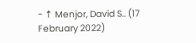- ↑ Menjor, David S.. (17 February 2022)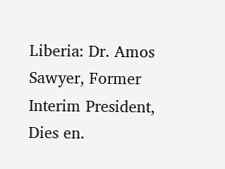Liberia: Dr. Amos Sawyer, Former Interim President, Dies en.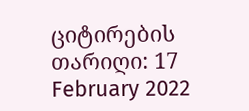ციტირების თარიღი: 17 February 2022